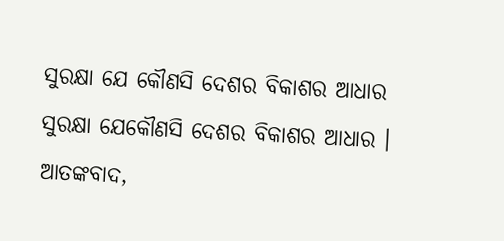ସୁରକ୍ଷା ଯେ କୌଣସି ଦେଶର ବିକାଶର ଆଧାର
ସୁରକ୍ଷା ଯେକୌଣସି ଦେଶର ବିକାଶର ଆଧାର । ଆତଙ୍କବାଦ,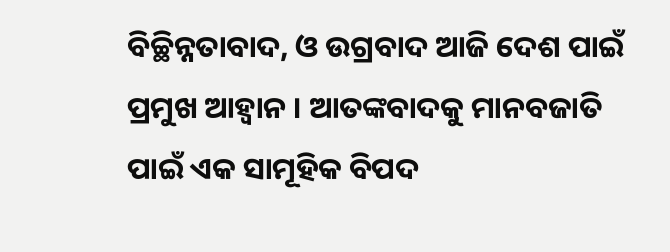ବିଚ୍ଛିନ୍ନତାବାଦ, ଓ ଉଗ୍ରବାଦ ଆଜି ଦେଶ ପାଇଁ ପ୍ରମୁଖ ଆହ୍ୱାନ । ଆତଙ୍କବାଦକୁ ମାନବଜାତି ପାଇଁ ଏକ ସାମୂହିକ ବିପଦ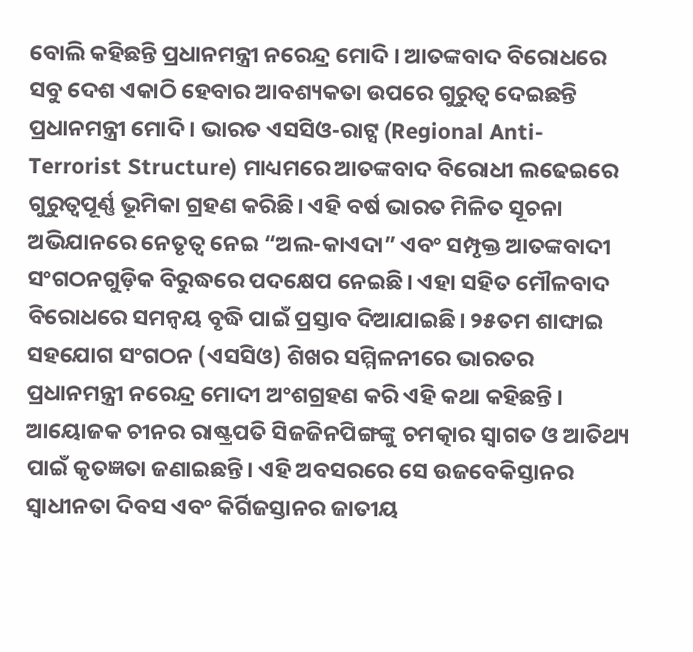ବୋଲି କହିଛନ୍ତି ପ୍ରଧାନମନ୍ତ୍ରୀ ନରେନ୍ଦ୍ର ମୋଦି । ଆତଙ୍କବାଦ ବିରୋଧରେ ସବୁ ଦେଶ ଏକାଠି ହେବାର ଆବଶ୍ୟକତା ଉପରେ ଗୁରୁତ୍ୱ ଦେଇଛନ୍ତି ପ୍ରଧାନମନ୍ତ୍ରୀ ମୋଦି । ଭାରତ ଏସସିଓ-ରାଟ୍ସ (Regional Anti-Terrorist Structure) ମାଧ୍ୟମରେ ଆତଙ୍କବାଦ ବିରୋଧୀ ଲଢେଇରେ ଗୁରୁତ୍ୱପୂର୍ଣ୍ଣ ଭୂମିକା ଗ୍ରହଣ କରିଛି। ଏହି ବର୍ଷ ଭାରତ ମିଳିତ ସୂଚନା ଅଭିଯାନରେ ନେତୃତ୍ୱ ନେଇ “ଅଲ-କାଏଦା” ଏବଂ ସମ୍ପୃକ୍ତ ଆତଙ୍କବାଦୀ ସଂଗଠନଗୁଡ଼ିକ ବିରୁଦ୍ଧରେ ପଦକ୍ଷେପ ନେଇଛି। ଏହା ସହିତ ମୌଳବାଦ ବିରୋଧରେ ସମନ୍ୱୟ ବୃଦ୍ଧି ପାଇଁ ପ୍ରସ୍ତାବ ଦିଆଯାଇଛି। ୨୫ତମ ଶାଙ୍ଘାଇ ସହଯୋଗ ସଂଗଠନ (ଏସସିଓ) ଶିଖର ସମ୍ମିଳନୀରେ ଭାରତର ପ୍ରଧାନମନ୍ତ୍ରୀ ନରେନ୍ଦ୍ର ମୋଦୀ ଅଂଶଗ୍ରହଣ କରି ଏହି କଥା କହିଛନ୍ତି ।
ଆୟୋଜକ ଚୀନର ରାଷ୍ଟ୍ରପତି ସିଜଜିନପିଙ୍ଗଙ୍କୁ ଚମତ୍କାର ସ୍ୱାଗତ ଓ ଆତିଥ୍ୟ ପାଇଁ କୃତଜ୍ଞତା ଜଣାଇଛନ୍ତି। ଏହି ଅବସରରେ ସେ ଉଜବେକିସ୍ତାନର ସ୍ୱାଧୀନତା ଦିବସ ଏବଂ କିର୍ଗିଜସ୍ତାନର ଜାତୀୟ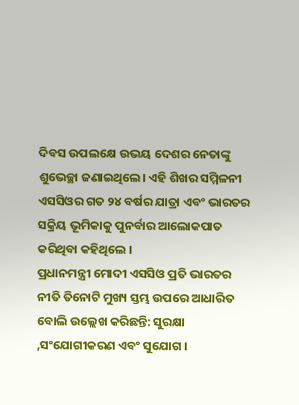ଦିବସ ଉପଲକ୍ଷେ ଉଭୟ ଦେଶର ନେତାଙ୍କୁ ଶୁଭେଚ୍ଛା ଜଣାଇଥିଲେ। ଏହି ଶିଖର ସମ୍ମିଳନୀ ଏସସିଓର ଗତ ୨୪ ବର୍ଷର ଯାତ୍ରା ଏବଂ ଭାରତର ସକ୍ରିୟ ଭୂମିକାକୁ ପୁନର୍ବାର ଆଲୋକପାତ କରିଥିବା କହିଥିଲେ ।
ପ୍ରଧାନମନ୍ତ୍ରୀ ମୋଦୀ ଏସସିଓ ପ୍ରତି ଭାରତର ନୀତି ତିନୋଟି ମୁଖ୍ୟ ସ୍ତମ୍ଭ ଉପରେ ଆଧାରିତ ବୋଲି ଉଲ୍ଲେଖ କରିଛନ୍ତି: ସୁରକ୍ଷା ,ସଂଯୋଗୀକରଣ ଏବଂ ସୁଯୋଗ ।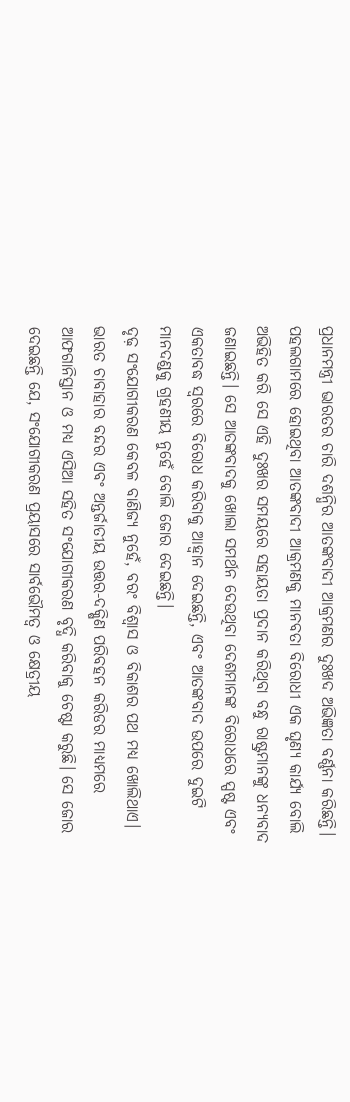ପ୍ରଧାନମନ୍ତ୍ରୀ ଭାରତର ଚାରି ଦଶନ୍ଧିର ଆତଙ୍କବାଦୀ ଆକ୍ରମଣର ଦୁଃଖଦ ଅଭିଜ୍ଞତା ବର୍ଣ୍ଣନା କରିଛନ୍ତି। ପହଲଗାମରେ ହୋଇଥିବା ଆତଙ୍କବାଦୀ ଆକ୍ରମଣକୁ ମାନବତା ବିରୋଧୀ ଏକ ଘୃଣ୍ୟ କାର୍ଯ୍ୟ ବୋଲି ଅଭିହିତ କରି ସେ ଏହି ଦୁଃଖର ସମୟରେ ସହାୟତା ପ୍ରଦାନ କରିଥିବା ବନ୍ଧୁ ରାଷ୍ଟ୍ରମାନଙ୍କୁ ଧନ୍ୟବାଦ ଜଣାଇଛନ୍ତି। ସେ ଆତଙ୍କବାଦକୁ ଖୋଲା ସମର୍ଥନ ଦେଉଥିବା ଦେଶମାନଙ୍କ ବିରୋଧରେ ସ୍ପଷ୍ଟ ଏବଂ ଏକତାବଦ୍ଧ ସ୍ୱରରେ ବିରୋଧ କରିବାକୁ ଆହ୍ୱାନ ଦେଇଛନ୍ତି, ଏବଂ ଆତଙ୍କବାଦ ଉପରେ ଦୁଇଟି ମାନଦଣ୍ଡକୁ ଗ୍ରହଣୀୟ ନୁହେଁ ବୋଲି ଜୋର ଦେଇଛନ୍ତି।
ଦୃଢ଼ ସଂଯୋଗୀକରଣ କେବଳ ବାଣିଜ୍ୟ ନୁହେଁ, ବରଂ ବିଶ୍ୱାସ ଓ ବିକାଶର ପଥ ମଧ୍ୟ ଖୋଲିଥାଏ। ଭାରତ ଚାବାହାର ବନ୍ଦର ଏବଂ ଅନ୍ତର୍ଜାତୀୟ ଉତ୍ତର-ଦକ୍ଷିଣ ପରିବହନ କରିଡର ମାଧ୍ୟମରେ ଆଫଗାନିସ୍ତାନ ଓ ମଧ୍ୟ ଏସିଆ ସହିତ ସଂଯୋଗୀକରଣ ବୃଦ୍ଧି କରିବାକୁ ଚେଷ୍ଟା କରୁଛି। ସେ ଜୋର ଦେଇଛନ୍ତି ଯେ, ସଂଯୋଗୀକରଣ ପ୍ରୟାସରେ ସାର୍ବଭୌମତ୍ୱ ଓ କ୍ଷେତ୍ରୀୟ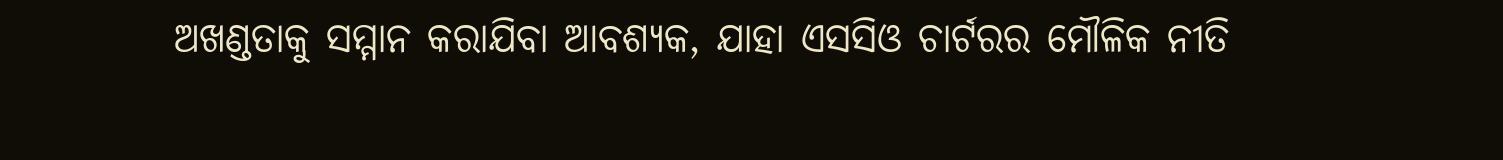ଅଖଣ୍ଡତାକୁ ସମ୍ମାନ କରାଯିବା ଆବଶ୍ୟକ, ଯାହା ଏସସିଓ ଚାର୍ଟରର ମୌଳିକ ନୀତି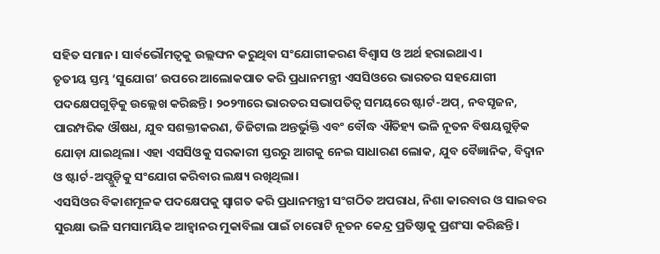ସହିତ ସମାନ। ସାର୍ବଭୌମତ୍ୱକୁ ଉଲ୍ଲଙ୍ଘନ କରୁଥିବା ସଂଯୋଗୀକରଣ ବିଶ୍ୱାସ ଓ ଅର୍ଥ ହରାଇଥାଏ।
ତୃତୀୟ ସ୍ତମ୍ଭ ‘ସୁଯୋଗ’ ଉପରେ ଆଲୋକପାତ କରି ପ୍ରଧାନମନ୍ତ୍ରୀ ଏସସିଓରେ ଭାରତର ସହଯୋଗୀ ପଦକ୍ଷେପଗୁଡ଼ିକୁ ଉଲ୍ଲେଖ କରିଛନ୍ତି। ୨୦୨୩ରେ ଭାରତର ସଭାପତିତ୍ବ ସମୟରେ ଷ୍ଟାର୍ଟ-ଅପ୍, ନବସୃଜନ, ପାରମ୍ପରିକ ଔଷଧ, ଯୁବ ସଶକ୍ତୀକରଣ, ଡିଜିଟାଲ ଅନ୍ତର୍ଭୁକ୍ତି ଏବଂ ବୌଦ୍ଧ ଐତିହ୍ୟ ଭଳି ନୂତନ ବିଷୟଗୁଡ଼ିକ ଯୋଡ଼ା ଯାଇଥିଲା। ଏହା ଏସସିଓକୁ ସରକାରୀ ସ୍ତରରୁ ଆଗକୁ ନେଇ ସାଧାରଣ ଲୋକ, ଯୁବ ବୈଜ୍ଞାନିକ, ବିଦ୍ୱାନ ଓ ଷ୍ଟାର୍ଟ-ଅପ୍ଗୁଡ଼ିକୁ ସଂଯୋଗ କରିବାର ଲକ୍ଷ୍ୟ ରଖିଥିଲା।
ଏସସିଓର ବିକାଶମୂଳକ ପଦକ୍ଷେପକୁ ସ୍ୱାଗତ କରି ପ୍ରଧାନମନ୍ତ୍ରୀ ସଂଗଠିତ ଅପରାଧ, ନିଶା କାରବାର ଓ ସାଇବର ସୁରକ୍ଷା ଭଳି ସମସାମୟିକ ଆହ୍ୱାନର ମୁକାବିଲା ପାଇଁ ଚାରୋଟି ନୂତନ କେନ୍ଦ୍ର ପ୍ରତିଷ୍ଠାକୁ ପ୍ରଶଂସା କରିଛନ୍ତି।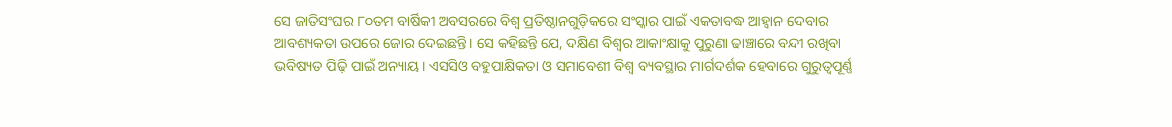ସେ ଜାତିସଂଘର ୮୦ତମ ବାର୍ଷିକୀ ଅବସରରେ ବିଶ୍ୱ ପ୍ରତିଷ୍ଠାନଗୁଡ଼ିକରେ ସଂସ୍କାର ପାଇଁ ଏକତାବଦ୍ଧ ଆହ୍ୱାନ ଦେବାର ଆବଶ୍ୟକତା ଉପରେ ଜୋର ଦେଇଛନ୍ତି। ସେ କହିଛନ୍ତି ଯେ, ଦକ୍ଷିଣ ବିଶ୍ୱର ଆକାଂକ୍ଷାକୁ ପୁରୁଣା ଢାଞ୍ଚାରେ ବନ୍ଦୀ ରଖିବା ଭବିଷ୍ୟତ ପିଢ଼ି ପାଇଁ ଅନ୍ୟାୟ। ଏସସିଓ ବହୁପାକ୍ଷିକତା ଓ ସମାବେଶୀ ବିଶ୍ୱ ବ୍ୟବସ୍ଥାର ମାର୍ଗଦର୍ଶକ ହେବାରେ ଗୁରୁତ୍ୱପୂର୍ଣ୍ଣ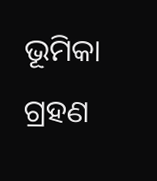ଭୂମିକା ଗ୍ରହଣ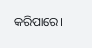କରିପାରେ।